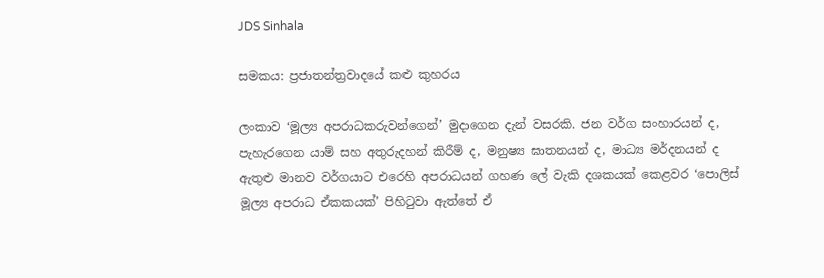JDS Sinhala

සමකය: ප්‍රජාතන්ත්‍රවාදයේ කළු කුහරය

ලංකාව ‘මූල්‍ය අපරාධකරුවන්ගෙන්’ මුදාගෙන දැන් වසරකි. ජන වර්ග සංහාරයන් ද, පැහැරගෙන යාම් සහ අතුරුදහන් කිරීම් ද, මනුෂ්‍ය ඝාතනයන් ද, මාධ්‍ය මර්දනයන් ද ඇතුළු මානව වර්ගයාට එරෙහි අපරාධයන් ගහණ ලේ වැකි දශකයක් කෙළවර ‘පොලිස් මූල්‍ය අපරාධ ඒකකයක්’ පිහිටුවා ඇත්තේ ඒ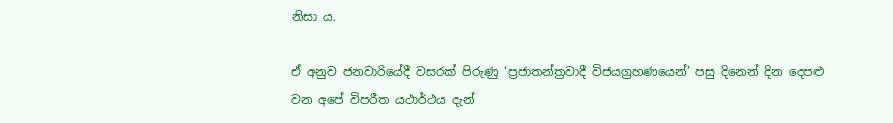නිසා ය.

ඒ අනුව ජනවාරියේදී වසරක් පිරුණු ‘ප්‍රජාතන්ත්‍රවාදී විජයග්‍රහණයෙන්’ පසු දිනෙන් දින දෙපළු වන අපේ විපරීත යථාර්ථය දැන්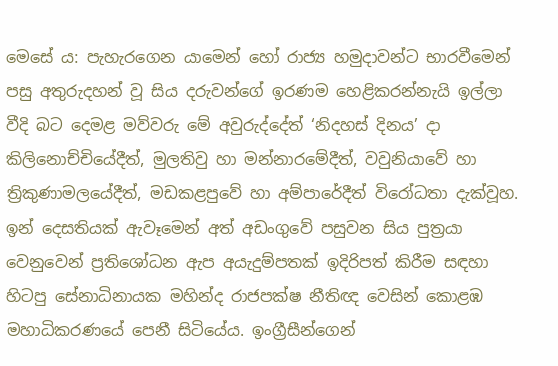මෙසේ ය: පැහැරගෙන යාමෙන් හෝ රාජ්‍ය හමුදාවන්ට භාරවීමෙන් පසු අතුරුදහන් වූ සිය දරුවන්ගේ ඉරණම හෙළිකරන්නැයි ඉල්ලා වීදි බට දෙමළ මව්වරු මේ අවුරුද්දේත් ‘නිදහස් දිනය’ දා කිලිනොච්චියේදීත්, මුලතිවු හා මන්නාරමේදීත්, වවුනියාවේ හා ත්‍රිකුණාමලයේදීත්, මඩකළපුවේ හා අම්පාරේදීත් විරෝධතා දැක්වූහ. ඉන් දෙසතියක් ඇවෑමෙන් අත් අඩංගුවේ පසුවන සිය පුත්‍රයා වෙනුවෙන් ප්‍රතිශෝධන ඇප අයැදුම්පතක් ඉදිරිපත් කිරීම සඳහා හිටපු සේනාධිනායක මහින්ද රාජපක්ෂ නීතිඥ වෙසින් කොළඹ මහාධිකරණයේ පෙනී සිටියේය. ඉංග්‍රීසීන්ගෙන්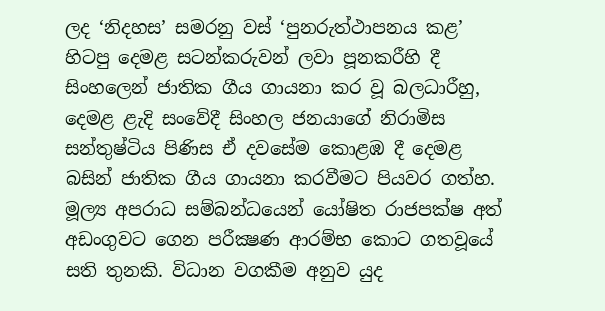ලද ‘නිදහස’ සමරනු වස් ‘පුනරුත්ථාපනය කළ’ හිටපු දෙමළ සටන්කරුවන් ලවා පූනකරීහි දී සිංහලෙන් ජාතික ගීය ගායනා කර වූ බලධාරීහු, දෙමළ ළැදි සංවේදී සිංහල ජනයාගේ නිරාමිස සන්තුෂ්ටිය පිණිස ඒ දවසේම කොළඹ දී දෙමළ බසින් ජාතික ගීය ගායනා කරවීමට පියවර ගත්හ. මූල්‍ය අපරාධ සම්බන්ධයෙන් යෝෂිත රාජපක්ෂ අත් අඩංගුවට ගෙන පරීක්‍ෂණ ආරම්භ කොට ගතවූයේ සති තුනකි. විධාන වගකීම අනුව යුද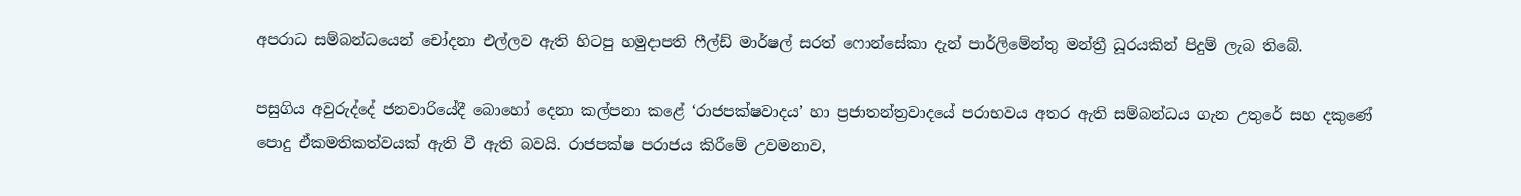අපරාධ සම්බන්ධයෙන් චෝදනා එල්ලව ඇති හිටපු හමුදාපති ෆීල්ඩ් මාර්ෂල් සරත් ෆොන්සේකා දැන් පාර්ලිමේන්තු මන්ත්‍රී ධූරයකින් පිදුම් ලැබ තිබේ.

පසුගිය අවුරුද්දේ ජනවාරියේදී බොහෝ දෙනා කල්පනා කළේ ‘රාජපක්ෂවාදය’ හා ප්‍රජාතන්ත්‍රවාදයේ පරාභවය අතර ඇති සම්බන්ධය ගැන උතුරේ සහ දකුණේ පොදු ඒකමතිකත්වයක් ඇති වී ඇති බවයි. රාජපක්ෂ පරාජය කිරීමේ උවමනාව,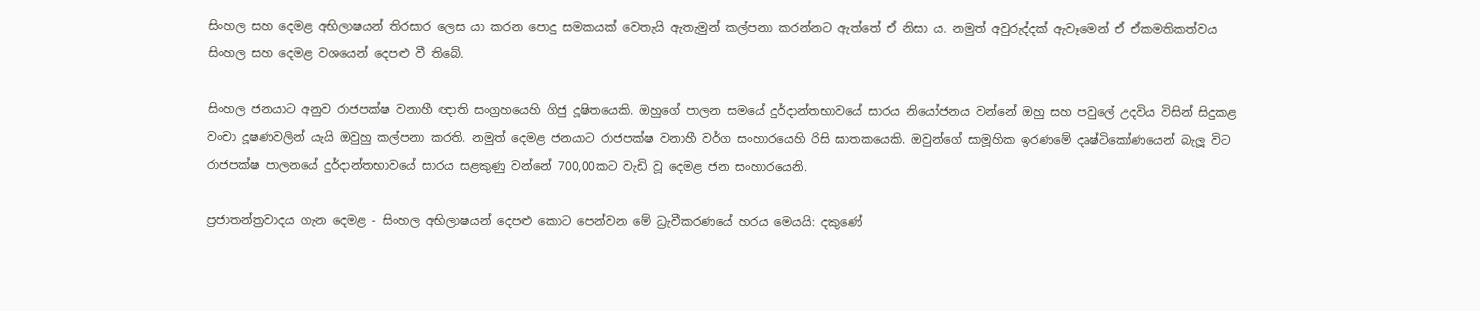සිංහල සහ දෙමළ අභිලාෂයන් තිරසාර ලෙස යා කරන පොදු සමකයක් වෙතැයි ඇතැමුන් කල්පනා කරන්නට ඇත්තේ ඒ නිසා ය. නමුත් අවුරුද්දක් ඇවෑමෙන් ඒ ඒකමතිකත්වය සිංහල සහ දෙමළ වශයෙන් දෙපළු වී තිබේ.

සිංහල ජනයාට අනුව රාජපක්ෂ වනාහී ඥාති සංග්‍රහයෙහි ගිජු දූෂිතයෙකි. ඔහුගේ පාලන සමයේ දුර්දාන්තභාවයේ සාරය නියෝජනය වන්නේ ඔහු සහ පවුලේ උදවිය විසින් සිදුකළ වංචා දූෂණවලින් යැයි ඔවුහු කල්පනා කරති. නමුත් දෙමළ ජනයාට රාජපක්ෂ වනාහී වර්ග සංහාරයෙහි රිසි ඝාතකයෙකි. ඔවුන්ගේ සාමූහික ඉරණමේ දෘෂ්ටිකෝණයෙන් බැලූ විට රාජපක්ෂ පාලනයේ දුර්දාන්තභාවයේ සාරය සළකුණු වන්නේ 700,00කට වැඩි වූ දෙමළ ජන සංහාරයෙනි.

ප්‍රජාතන්ත්‍රවාදය ගැන දෙමළ - සිංහල අභිලාෂයන් දෙපළු කොට පෙන්වන මේ ධ්‍රැවීකරණයේ හරය මෙයයි: දකුණේ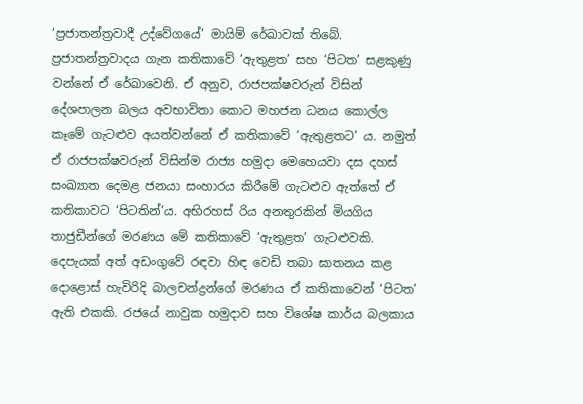‘ප්‍රජාතන්ත්‍රවාදී උද්වේගයේ’ මායිම් රේඛාවක් තිබේ. ප්‍රජාතන්ත්‍රවාදය ගැන කතිකාවේ ‘ඇතුළත’ සහ ‘පිටත’ සළකුණු වන්නේ ඒ රේඛාවෙනි. ඒ අනුව, රාජපක්ෂවරුන් විසින් දේශපාලන බලය අවභාවිතා කොට මහජන ධනය කොල්ල කෑමේ ගැටළුව අයත්වන්නේ ඒ කතිකාවේ ‘ඇතුළතට’ ය. නමුත් ඒ රාජපක්ෂවරුන් විසින්ම රාජ්‍ය හමුදා මෙහෙයවා දස දහස් සංඛ්‍යාත දෙමළ ජනයා සංහාරය කිරීමේ ගැටළුව ඇත්තේ ඒ කතිකාවට ‘පිටතින්’ය. අභිරහස් රිය අනතුරකින් මියගිය  තාජුඩීන්ගේ මරණය මේ කතිකාවේ ‘ඇතුළත’ ගැටළුවකි. දෙපැයක් අත් අඩංගුවේ රඳවා හිඳ වෙඩි තබා ඝාතනය කළ දොළොස් හැවිරිදි බාලචන්ද්‍රන්ගේ මරණය ඒ කතිකාවෙන් ‘පිටත’ ඇති එකකි. රජයේ නාවුක හමුදාව සහ විශේෂ කාර්ය බලකාය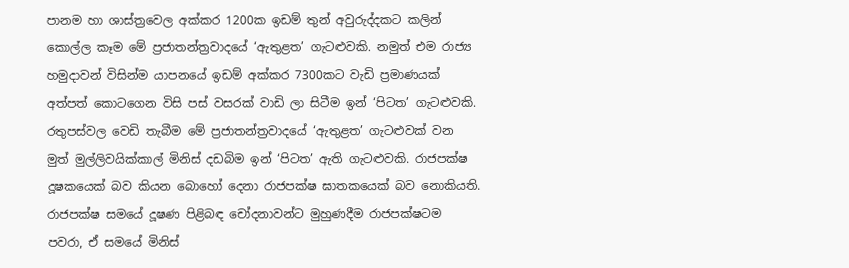පානම හා ශාස්ත්‍රවෙල අක්කර 1200ක ඉඩම් තුන් අවුරුද්දකට කලින් කොල්ල කෑම මේ ප්‍රජාතන්ත්‍රවාදයේ ‘ඇතුළත’ ගැටළුවකි. නමුත් එම රාජ්‍ය හමුදාවන් විසින්ම යාපනයේ ඉඩම් අක්කර 7300කට වැඩි ප්‍රමාණයක් අත්පත් කොටගෙන විසි පස් වසරක් වාඩි ලා සිටීම ඉන් ‘පිටත’ ගැටළුවකි. රතුපස්වල වෙඩි තැබීම මේ ප්‍රජාතන්ත්‍රවාදයේ ‘ඇතුළත’ ගැටළුවක් වන මුත් මුල්ලිවයික්කාල් මිනිස් දඩබිම ඉන් ‘පිටත’ ඇති ගැටළුවකි. රාජපක්ෂ දූෂකයෙක් බව කියන බොහෝ දෙනා රාජපක්ෂ ඝාතකයෙක් බව නොකියති. රාජපක්ෂ සමයේ දූෂණ පිළිබඳ චෝදනාවන්ට මුහුණදීම රාජපක්ෂටම පවරා, ඒ සමයේ මිනිස්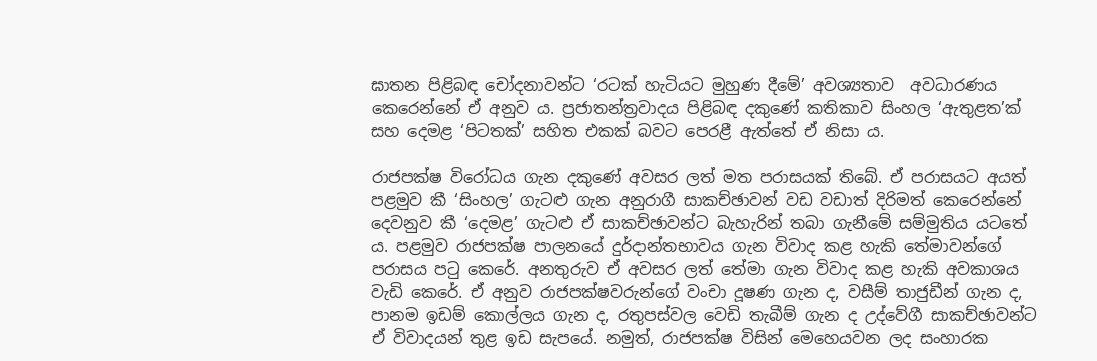ඝාතන පිළිබඳ චෝදනාවන්ට ‘රටක් හැටියට මුහුණ දීමේ’ අවශ්‍යතාව  අවධාරණය කෙරෙන්නේ ඒ අනුව ය. ප්‍රජාතන්ත්‍රවාදය පිළිබඳ දකුණේ කතිකාව සිංහල ‘ඇතුළත’ක් සහ දෙමළ ‘පිටතක්’ සහිත එකක් බවට පෙරළී ඇත්තේ ඒ නිසා ය.

රාජපක්ෂ විරෝධය ගැන දකුණේ අවසර ලත් මත පරාසයක් තිබේ. ඒ පරාසයට අයත් පළමුව කී ‘සිංහල’ ගැටළු ගැන අනුරාගී සාකච්ඡාවන් වඩ වඩාත් දිරිමත් කෙරෙන්නේ දෙවනුව කී ‘දෙමළ’ ගැටළු ඒ සාකච්ඡාවන්ට බැහැරින් තබා ගැනීමේ සම්මුතිය යටතේ ය. පළමුව රාජපක්ෂ පාලනයේ දුර්දාන්තභාවය ගැන විවාද කළ හැකි තේමාවන්ගේ පරාසය පටු කෙරේ. අනතුරුව ඒ අවසර ලත් තේමා ගැන විවාද කළ හැකි අවකාශය වැඩි කෙරේ. ඒ අනුව රාජපක්ෂවරුන්ගේ වංචා දූෂණ ගැන ද, වසීම් තාජුඩීන් ගැන ද, පානම ඉඩම් කොල්ලය ගැන ද, රතුපස්වල වෙඩි තැබීම් ගැන ද උද්වේගී සාකච්ඡාවන්ට ඒ විවාදයන් තුළ ඉඩ සැපයේ. නමුත්, රාජපක්ෂ විසින් මෙහෙයවන ලද සංහාරක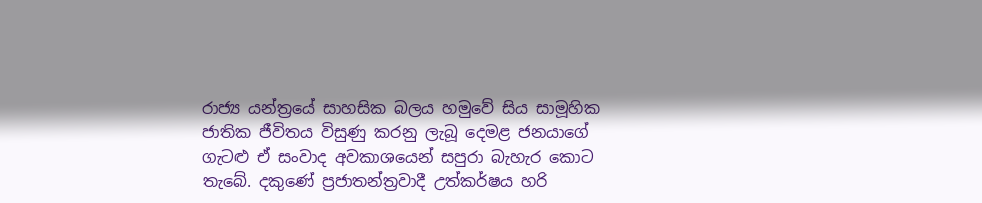රාජ්‍ය යන්ත්‍රයේ සාහසික බලය හමුවේ සිය සාමූහික ජාතික ජීවිතය විසුණු කරනු ලැබූ දෙමළ ජනයාගේ  ගැටළු ඒ සංවාද අවකාශයෙන් සපුරා බැහැර කොට තැබේ. දකුණේ ප්‍රජාතන්ත්‍රවාදී උත්කර්ෂය හරි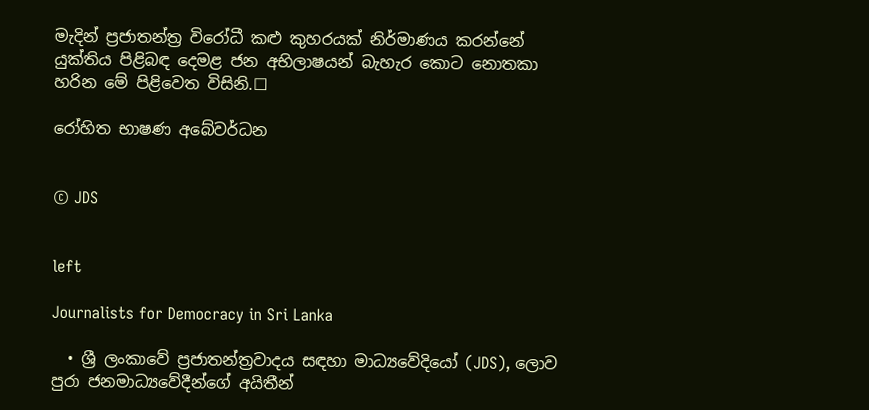මැදින් ප්‍රජාතන්ත්‍ර විරෝධී කළු කුහරයක් නිර්මාණය කරන්නේ යුක්තිය පිළිබඳ දෙමළ ජන අභිලාෂයන් බැහැර කොට නොතකා හරින මේ පිළිවෙත විසිනි.☐

රෝහිත භාෂණ අබේවර්ධන


© JDS


left

Journalists for Democracy in Sri Lanka

  • ශ්‍රී ලංකාවේ ප්‍රජාතන්ත්‍රවාදය සඳහා මාධ්‍යවේදියෝ (JDS), ලොව පුරා ජනමාධ්‍යවේදීන්ගේ අයිතීන්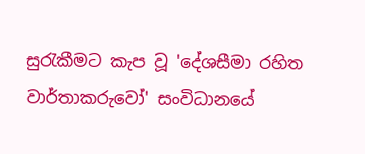සුරැකීමට කැප වූ 'දේශසීමා රහිත වාර්තාකරුවෝ' සංවිධානයේ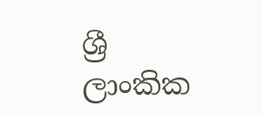ශ්‍රී ලාංකික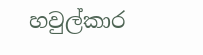හවුල්කාර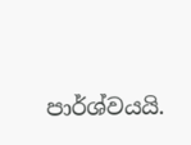පාර්ශ්වයයි.